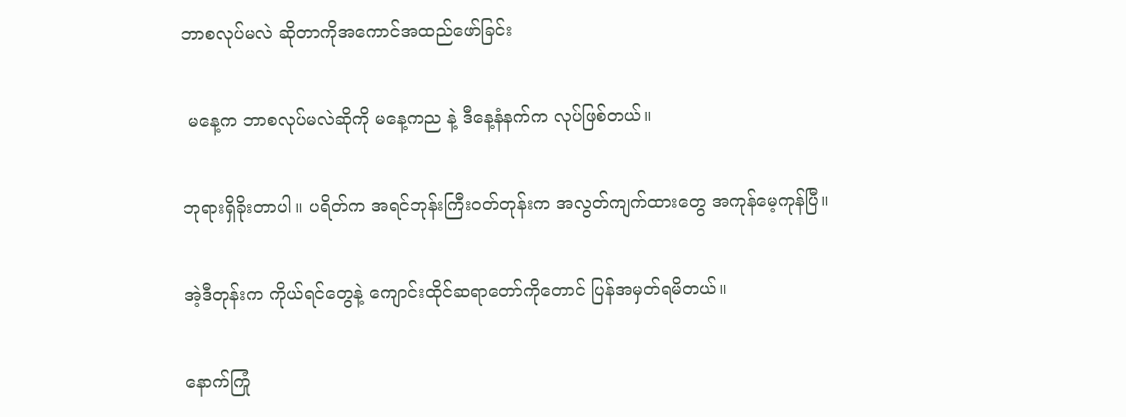ဘာစလုပ်မလဲ ဆိုတာကိုအကောင်အထည်ဖော်ခြင်း

 မနေ့က ဘာစလုပ်မလဲဆိုကို မနေ့ကည နဲ့ ဒီနေ့နံနက်က လုပ်ဖြစ်တယ်။

ဘုရားရှိခိုးတာပါ။ ပရိတ်က အရင်ဘုန်းကြီးဝတ်တုန်းက အလွတ်ကျက်ထားတွေ အကုန်မေ့ကုန်ပြီ။

အဲ့ဒီတုန်းက ကိုယ်ရင်တွေနဲ့ ကျောင်းထိုင်ဆရာတော်ကိုတောင် ပြန်အမှတ်ရမိတယ်။

နောက်ကြုံ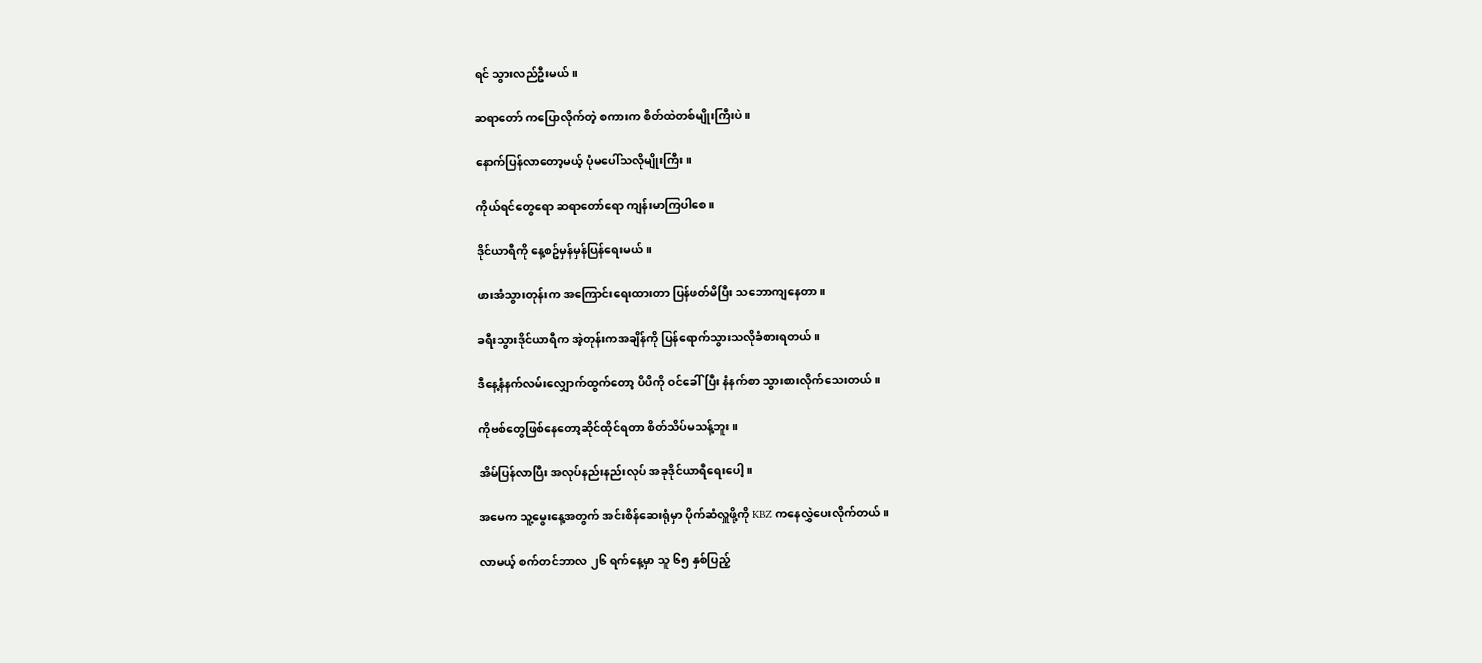ရင် သွားလည်ဦးမယ်။

ဆရာတော် ကပြောလိုက်တဲ့ စကားက စိတ်ထဲတစ်မျိုးကြီးပဲ။

နောက်ပြန်လာတော့မယ့် ပုံမပေါ်သလိုမျိုးကြီး။

ကိုယ်ရင်တွေရော ဆရာတော်ရော ကျန်းမာကြပါစေ။

ဒိုင်ယာရီကို နေ့စဥ်မှန်မှန်ပြန်ရေးမယ်။

ဖားအံသွားတုန်းက အကြောင်းရေးထားတာ ပြန်ဖတ်မိပြီး သဘောကျနေတာ။

ခရီးသွားဒိုင်ယာရီက အဲ့တုန်းကအချိန်ကို ပြန်ရောက်သွားသလိုခံစားရတယ်။

ဒီနေ့နံနက်လမ်းလျှောက်ထွက်တော့ ပိပိကို ဝင်ခေါ်ပြီး နံနက်စာ သွားစားလိုက်သေးတယ်။

ကိုဗစ်တွေဖြစ်နေတော့ဆိုင်ထိုင်ရတာ စိတ်သိပ်မသန့်ဘူး။

အိမ်ပြန်လာပြီး အလုပ်နည်းနည်းလုပ် အခုဒိုင်ယာရီရေးပေါ့။

အမေက သူ့မွေးနေ့အတွက် အင်းစိန်ဆေးရုံမှာ ပိုက်ဆံလှူဖို့ကို KBZ ကနေလွှဲပေးလိုက်တယ်။

လာမယ့် စက်တင်ဘာလ ၂၆ ရက်နေ့မှာ သူ ၆၅ နှစ်ပြည့်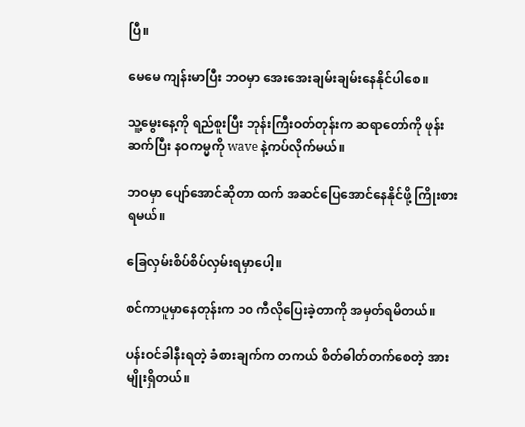ပြီ။

မေမေ ကျန်းမာပြီး ဘဝမှာ အေးအေးချမ်းချမ်းနေနိုင်ပါစေ။

သူ့မွေးနေ့ကို ရည်စူးပြီး ဘုန်းကြီးဝတ်တုန်းက ဆရာတော်ကို ဖုန်းဆက်ပြီး နဝကမ္မကို wave နဲ့ကပ်လိုက်မယ်။

ဘဝမှာ ပျော်အောင်ဆိုတာ ထက် အဆင်ပြေအောင်နေနိုင်ဖို့ ကြိုးစားရမယ်။

ခြေလှမ်းစိပ်စိပ်လှမ်းရမှာပေါ့။

စင်ကာပူမှာနေတုန်းက ၁၀ ကီလိုပြေးခဲ့တာကို အမှတ်ရမိတယ်။

ပန်းဝင်ခါနီးရတဲ့ ခံစားချက်က တကယ် စိတ်ဓါတ်တက်စေတဲ့ အားမျိုးရှိတယ်။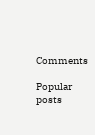Comments

Popular posts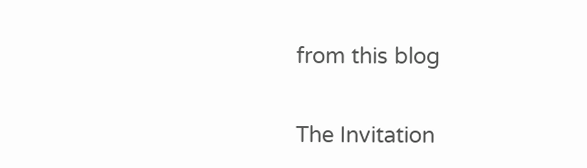from this blog

The Invitation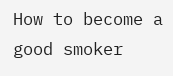How to become a good smoker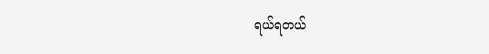ရယ်ရတယ်